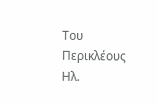Του Περικλέους Ηλ.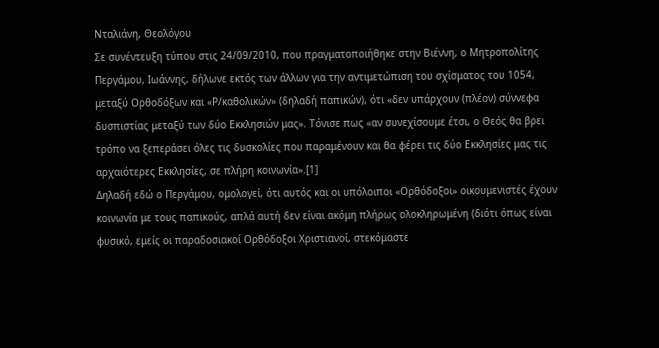Νταλιάνη, Θεολόγου
Σε συνέντευξη τύπου στις 24/09/2010, που πραγματοποιήθηκε στην Βιέννη, ο Μητροπολίτης Περγάμου, Ιωάννης, δήλωνε εκτός των άλλων για την αντιμετώπιση του σχίσματος του 1054, μεταξύ Ορθοδόξων και «Ρ/καθολικών» (δηλαδή παπικών), ότι «δεν υπάρχουν (πλέον) σύννεφα δυσπιστίας μεταξύ των δύο Εκκλησιών μας». Τόνισε πως «αν συνεχίσουμε έτσι, ο Θεός θα βρει τρόπο να ξεπεράσει όλες τις δυσκολίες που παραμένουν και θα φέρει τις δύο Εκκλησίες μας τις αρχαιότερες Εκκλησίες, σε πλήρη κοινωνία».[1]
Δηλαδή εδώ ο Περγάμου, ομολογεί, ότι αυτός και οι υπόλοιποι «Ορθόδοξοι» οικουμενιστές έχουν κοινωνία με τους παπικούς, απλά αυτή δεν είναι ακόμη πλήρως ολοκληρωμένη (διότι όπως είναι φυσικό, εμείς οι παραδοσιακοί Ορθόδοξοι Χριστιανοί, στεκόμαστε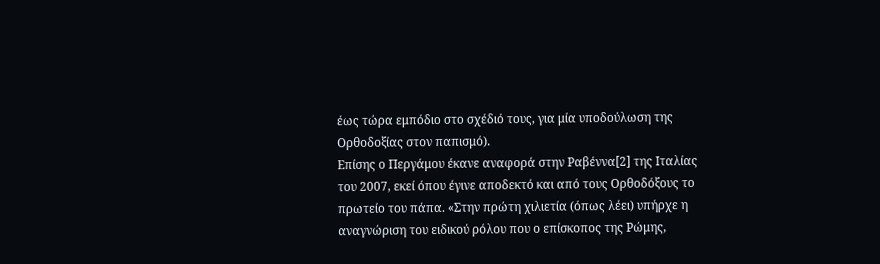έως τώρα εμπόδιο στο σχέδιό τους, για μία υποδούλωση της Ορθοδοξίας στον παπισμό).
Επίσης ο Περγάμου έκανε αναφορά στην Ραβέννα[2] της Ιταλίας του 2007, εκεί όπου έγινε αποδεκτό και από τους Ορθοδόξους το πρωτείο του πάπα. «Στην πρώτη χιλιετία (όπως λέει) υπήρχε η αναγνώριση του ειδικού ρόλου που ο επίσκοπος της Ρώμης,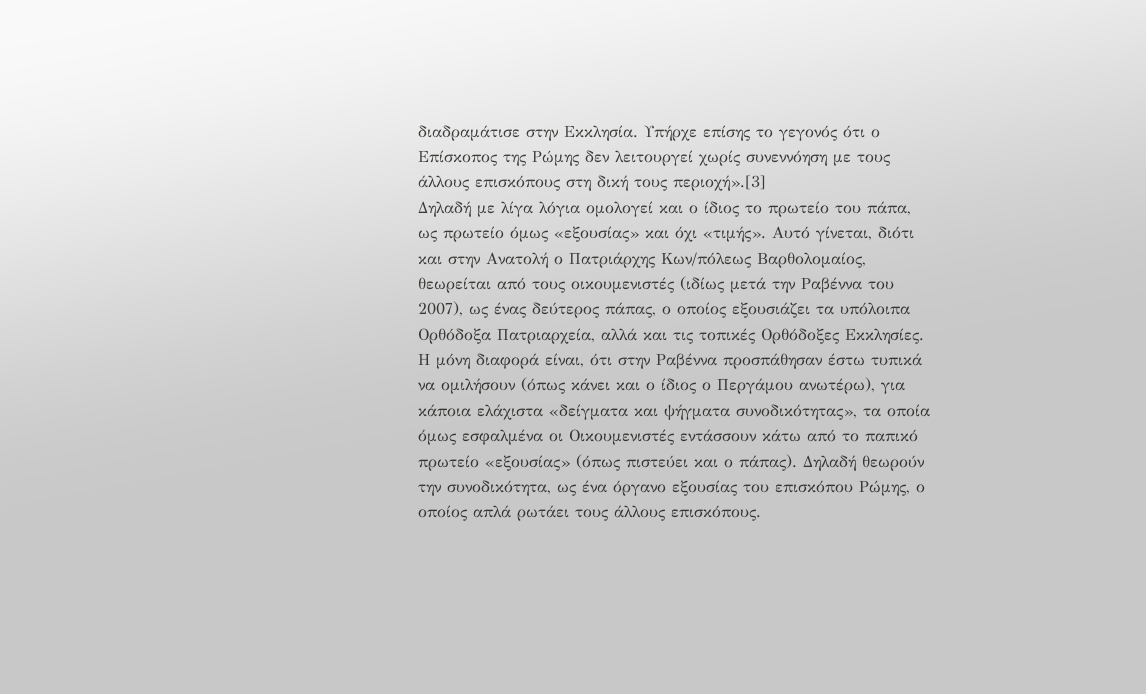διαδραμάτισε στην Εκκλησία. Υπήρχε επίσης το γεγονός ότι ο Επίσκοπος της Ρώμης δεν λειτουργεί χωρίς συνεννόηση με τους άλλους επισκόπους στη δική τους περιοχή».[3]
Δηλαδή με λίγα λόγια ομολογεί και ο ίδιος το πρωτείο του πάπα, ως πρωτείο όμως «εξουσίας» και όχι «τιμής». Αυτό γίνεται, διότι και στην Ανατολή ο Πατριάρχης Κων/πόλεως Βαρθολομαίος, θεωρείται από τους οικουμενιστές (ιδίως μετά την Ραβέννα του 2007), ως ένας δεύτερος πάπας, ο οποίος εξουσιάζει τα υπόλοιπα Ορθόδοξα Πατριαρχεία, αλλά και τις τοπικές Ορθόδοξες Εκκλησίες.
Η μόνη διαφορά είναι, ότι στην Ραβέννα προσπάθησαν έστω τυπικά να ομιλήσουν (όπως κάνει και ο ίδιος ο Περγάμου ανωτέρω), για κάποια ελάχιστα «δείγματα και ψήγματα συνοδικότητας», τα οποία όμως εσφαλμένα οι Οικουμενιστές εντάσσουν κάτω από το παπικό πρωτείο «εξουσίας» (όπως πιστεύει και ο πάπας). Δηλαδή θεωρούν την συνοδικότητα, ως ένα όργανο εξουσίας του επισκόπου Ρώμης, ο οποίος απλά ρωτάει τους άλλους επισκόπους.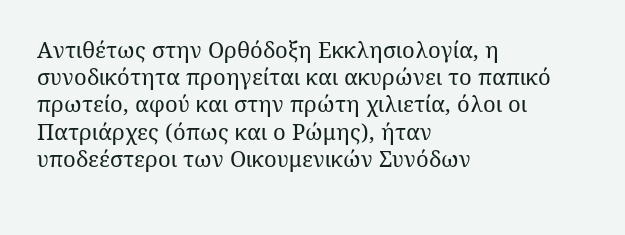Αντιθέτως στην Ορθόδοξη Εκκλησιολογία, η συνοδικότητα προηγείται και ακυρώνει το παπικό πρωτείο, αφού και στην πρώτη χιλιετία, όλοι οι Πατριάρχες (όπως και ο Ρώμης), ήταν υποδεέστεροι των Οικουμενικών Συνόδων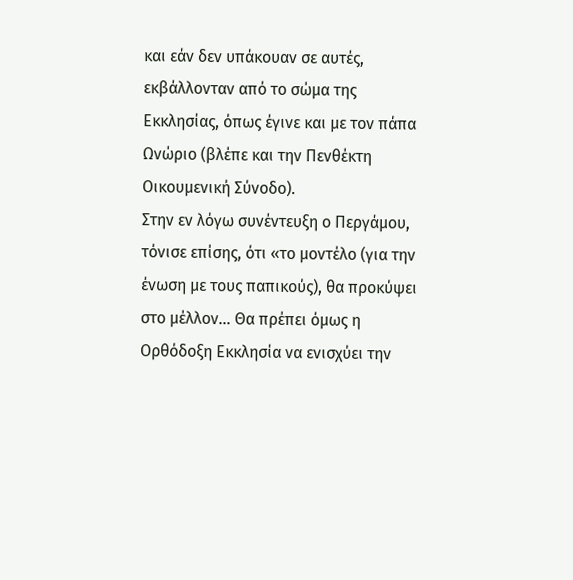και εάν δεν υπάκουαν σε αυτές, εκβάλλονταν από το σώμα της Εκκλησίας, όπως έγινε και με τον πάπα Ωνώριο (βλέπε και την Πενθέκτη Οικουμενική Σύνοδο).
Στην εν λόγω συνέντευξη ο Περγάμου, τόνισε επίσης, ότι «το μοντέλο (για την ένωση με τους παπικούς), θα προκύψει στο μέλλον… Θα πρέπει όμως η Ορθόδοξη Εκκλησία να ενισχύει την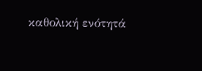καθολική ενότητά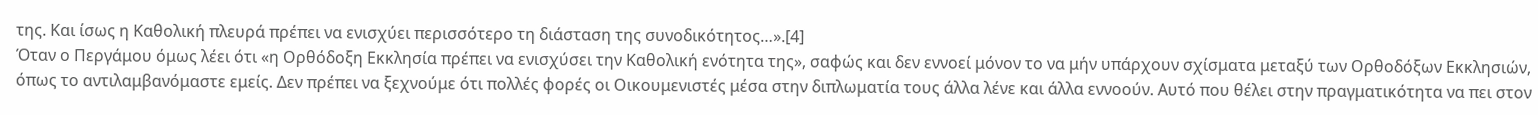της. Και ίσως η Καθολική πλευρά πρέπει να ενισχύει περισσότερο τη διάσταση της συνοδικότητoς…».[4]
Όταν ο Περγάμου όμως λέει ότι «η Ορθόδοξη Εκκλησία πρέπει να ενισχύσει την Καθολική ενότητα της», σαφώς και δεν εννοεί μόνον το να μήν υπάρχουν σχίσματα μεταξύ των Ορθοδόξων Εκκλησιών, όπως το αντιλαμβανόμαστε εμείς. Δεν πρέπει να ξεχνούμε ότι πολλές φορές οι Οικουμενιστές μέσα στην διπλωματία τους άλλα λένε και άλλα εννοούν. Αυτό που θέλει στην πραγματικότητα να πει στον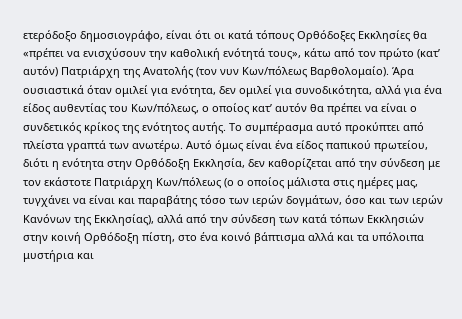ετερόδοξο δημοσιογράφο, είναι ότι οι κατά τόπους Ορθόδοξες Εκκλησίες θα «πρέπει να ενισχύσουν την καθολική ενότητά τους», κάτω από τον πρώτο (κατ’ αυτόν) Πατριάρχη της Ανατολής (τον νυν Κων/πόλεως Βαρθολομαίο). Άρα ουσιαστικά όταν ομιλεί για ενότητα, δεν ομιλεί για συνοδικότητα, αλλά για ένα είδος αυθεντίας του Κων/πόλεως, ο οποίος κατ’ αυτόν θα πρέπει να είναι ο συνδετικός κρίκος της ενότητος αυτής. Το συμπέρασμα αυτό προκύπτει από πλείστα γραπτά των ανωτέρω. Αυτό όμως είναι ένα είδος παπικού πρωτείου, διότι η ενότητα στην Ορθόδοξη Εκκλησία, δεν καθορίζεται από την σύνδεση με τον εκάστοτε Πατριάρχη Κων/πόλεως (ο ο οποίος μάλιστα στις ημέρες μας, τυγχάνει να είναι και παραβάτης τόσο των ιερών δογμάτων, όσο και των ιερών Κανόνων της Εκκλησίας), αλλά από την σύνδεση των κατά τόπων Εκκλησιών στην κοινή Ορθόδοξη πίστη, στο ένα κοινό βάπτισμα αλλά και τα υπόλοιπα μυστήρια και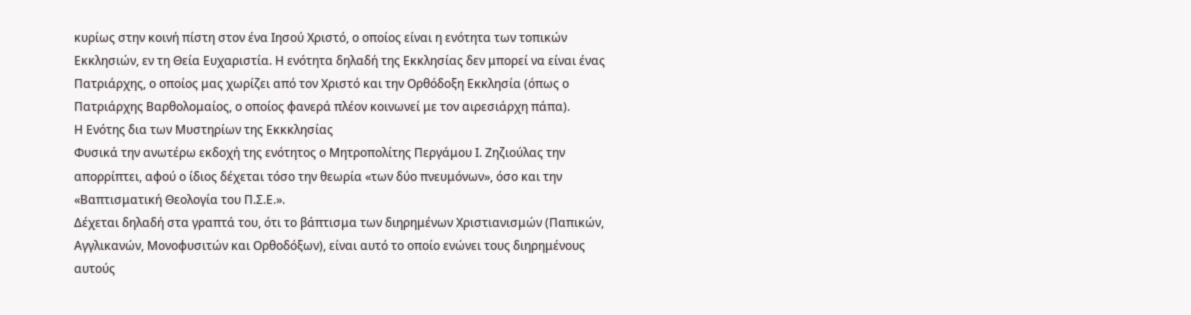κυρίως στην κοινή πίστη στον ένα Ιησού Χριστό, ο οποίος είναι η ενότητα των τοπικών Εκκλησιών, εν τη Θεία Ευχαριστία. Η ενότητα δηλαδή της Εκκλησίας δεν μπορεί να είναι ένας Πατριάρχης, ο οποίος μας χωρίζει από τον Χριστό και την Ορθόδοξη Εκκλησία (όπως ο Πατριάρχης Βαρθολομαίος, ο οποίος φανερά πλέον κοινωνεί με τον αιρεσιάρχη πάπα).
Η Ενότης δια των Μυστηρίων της Εκκκλησίας
Φυσικά την ανωτέρω εκδοχή της ενότητος ο Μητροπολίτης Περγάμου Ι. Ζηζιούλας την απορρίπτει, αφού ο ίδιος δέχεται τόσο την θεωρία «των δύο πνευμόνων», όσο και την «Βαπτισματική Θεολογία του Π.Σ.Ε.».
Δέχεται δηλαδή στα γραπτά του, ότι το βάπτισμα των διηρημένων Χριστιανισμών (Παπικών, Αγγλικανών, Μονοφυσιτών και Ορθοδόξων), είναι αυτό το οποίο ενώνει τους διηρημένους αυτούς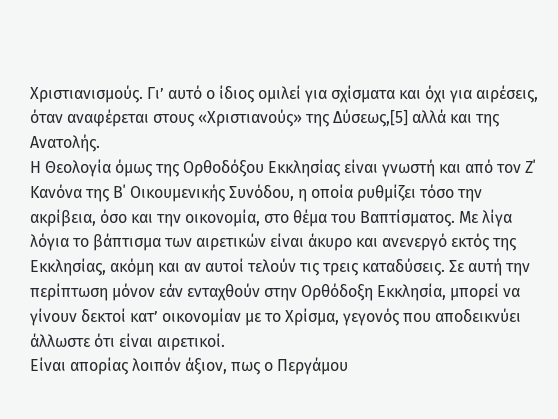Χριστιανισμούς. Γι’ αυτό ο ίδιος ομιλεί για σχίσματα και όχι για αιρέσεις, όταν αναφέρεται στους «Χριστιανούς» της Δύσεως,[5] αλλά και της Ανατολής.
Η Θεολογία όμως της Ορθοδόξου Εκκλησίας είναι γνωστή και από τον Ζ΄ Κανόνα της Β΄ Οικουμενικής Συνόδου, η οποία ρυθμίζει τόσο την ακρίβεια, όσο και την οικονομία, στο θέμα του Βαπτίσματος. Με λίγα λόγια το βάπτισμα των αιρετικών είναι άκυρο και ανενεργό εκτός της Εκκλησίας, ακόμη και αν αυτοί τελούν τις τρεις καταδύσεις. Σε αυτή την περίπτωση μόνον εάν ενταχθούν στην Ορθόδοξη Εκκλησία, μπορεί να γίνουν δεκτοί κατ’ οικονομίαν με το Χρίσμα, γεγονός που αποδεικνύει άλλωστε ότι είναι αιρετικοί.
Είναι απορίας λοιπόν άξιον, πως ο Περγάμου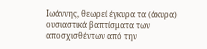Ιωάννης, θεωρεί έγκυρα τα (άκυρα) ουσιαστικά βαπτίσματα των αποσχισθέντων από την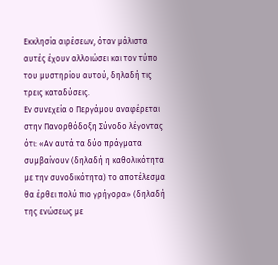Εκκλησία αιρέσεων, όταν μάλιστα αυτές έχουν αλλοιώσει και τον τύπο του μυστηρίου αυτού, δηλαδή τις τρεις καταδύσεις.
Εν συνεχεία ο Περγάμου αναφέρεται στην Πανορθόδοξη Σύνοδο λέγοντας ότι: «Αν αυτά τα δύο πράγματα συμβαίνουν (δηλαδή η καθολικότητα με την συνοδικότητα) το αποτέλεσμα θα έρθει πολύ πιο γρήγορα» (δηλαδή της ενώσεως με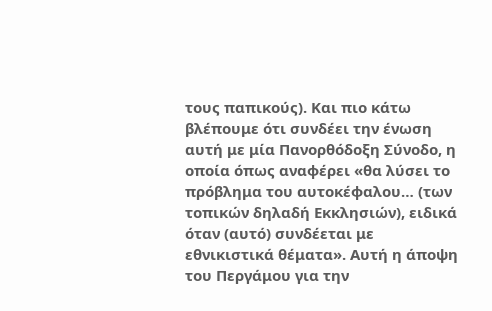τους παπικούς). Και πιο κάτω βλέπουμε ότι συνδέει την ένωση αυτή με μία Πανορθόδοξη Σύνοδο, η οποία όπως αναφέρει «θα λύσει το πρόβλημα του αυτοκέφαλου… (των τοπικών δηλαδή Εκκλησιών), ειδικά όταν (αυτό) συνδέεται με εθνικιστικά θέματα». Αυτή η άποψη του Περγάμου για την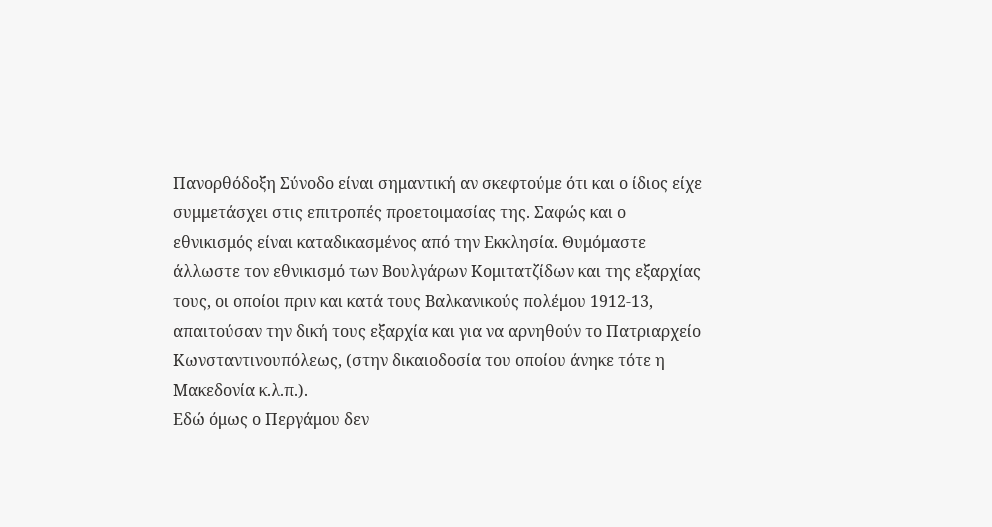Πανορθόδοξη Σύνοδο είναι σημαντική αν σκεφτούμε ότι και ο ίδιος είχε συμμετάσχει στις επιτροπές προετοιμασίας της. Σαφώς και ο εθνικισμός είναι καταδικασμένος από την Εκκλησία. Θυμόμαστε άλλωστε τον εθνικισμό των Βουλγάρων Κομιτατζίδων και της εξαρχίας τους, οι οποίοι πριν και κατά τους Βαλκανικούς πολέμου 1912-13, απαιτούσαν την δική τους εξαρχία και για να αρνηθούν το Πατριαρχείο Κωνσταντινουπόλεως, (στην δικαιοδοσία του οποίου άνηκε τότε η Μακεδονία κ.λ.π.).
Εδώ όμως ο Περγάμου δεν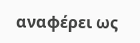αναφέρει ως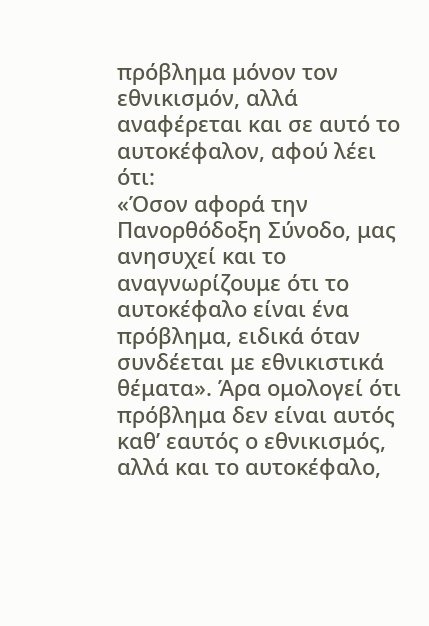πρόβλημα μόνον τον εθνικισμόν, αλλά αναφέρεται και σε αυτό το αυτοκέφαλον, αφού λέει ότι:
«Όσον αφορά την Πανορθόδοξη Σύνοδο, μας ανησυχεί και το αναγνωρίζουμε ότι το αυτοκέφαλο είναι ένα πρόβλημα, ειδικά όταν συνδέεται με εθνικιστικά θέματα». Άρα ομολογεί ότι πρόβλημα δεν είναι αυτός καθ’ εαυτός ο εθνικισμός, αλλά και το αυτοκέφαλο,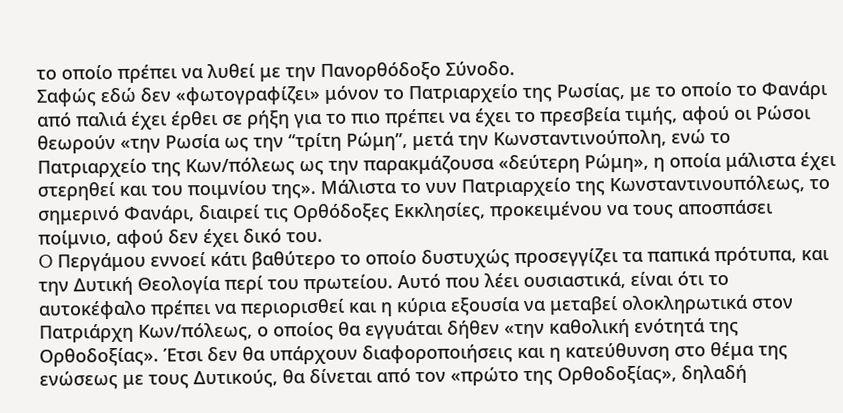το οποίο πρέπει να λυθεί με την Πανορθόδοξο Σύνοδο.
Σαφώς εδώ δεν «φωτογραφίζει» μόνον το Πατριαρχείο της Ρωσίας, με το οποίο το Φανάρι από παλιά έχει έρθει σε ρήξη για το πιο πρέπει να έχει το πρεσβεία τιμής, αφού οι Ρώσοι θεωρούν «την Ρωσία ως την “τρίτη Ρώμη”, μετά την Κωνσταντινούπολη, ενώ το Πατριαρχείο της Κων/πόλεως ως την παρακμάζουσα «δεύτερη Ρώμη», η οποία μάλιστα έχει στερηθεί και του ποιμνίου της». Μάλιστα το νυν Πατριαρχείο της Κωνσταντινουπόλεως, το σημερινό Φανάρι, διαιρεί τις Ορθόδοξες Εκκλησίες, προκειμένου να τους αποσπάσει ποίμνιο, αφού δεν έχει δικό του.
O Περγάμου εννοεί κάτι βαθύτερο το οποίο δυστυχώς προσεγγίζει τα παπικά πρότυπα, και την Δυτική Θεολογία περί του πρωτείου. Αυτό που λέει ουσιαστικά, είναι ότι το αυτοκέφαλο πρέπει να περιορισθεί και η κύρια εξουσία να μεταβεί ολοκληρωτικά στον Πατριάρχη Κων/πόλεως, ο οποίος θα εγγυάται δήθεν «την καθολική ενότητά της Ορθοδοξίας». Έτσι δεν θα υπάρχουν διαφοροποιήσεις και η κατεύθυνση στο θέμα της ενώσεως με τους Δυτικούς, θα δίνεται από τον «πρώτο της Ορθοδοξίας», δηλαδή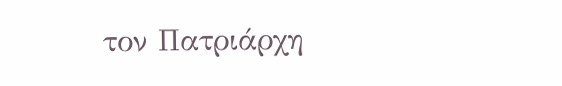τον Πατριάρχη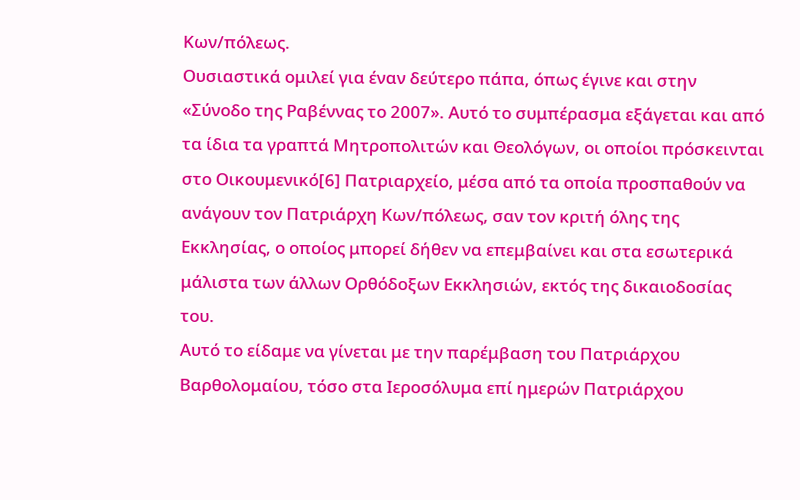Κων/πόλεως.
Ουσιαστικά ομιλεί για έναν δεύτερο πάπα, όπως έγινε και στην «Σύνοδο της Ραβέννας το 2007». Αυτό το συμπέρασμα εξάγεται και από τα ίδια τα γραπτά Μητροπολιτών και Θεολόγων, οι οποίοι πρόσκεινται στο Οικουμενικό[6] Πατριαρχείο, μέσα από τα οποία προσπαθούν να ανάγουν τον Πατριάρχη Κων/πόλεως, σαν τον κριτή όλης της Εκκλησίας, ο οποίος μπορεί δήθεν να επεμβαίνει και στα εσωτερικά μάλιστα των άλλων Ορθόδοξων Εκκλησιών, εκτός της δικαιοδοσίας του.
Αυτό το είδαμε να γίνεται με την παρέμβαση του Πατριάρχου Βαρθολομαίου, τόσο στα Ιεροσόλυμα επί ημερών Πατριάρχου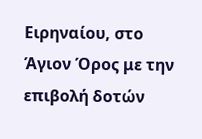Ειρηναίου, στο Άγιον Όρος με την επιβολή δοτών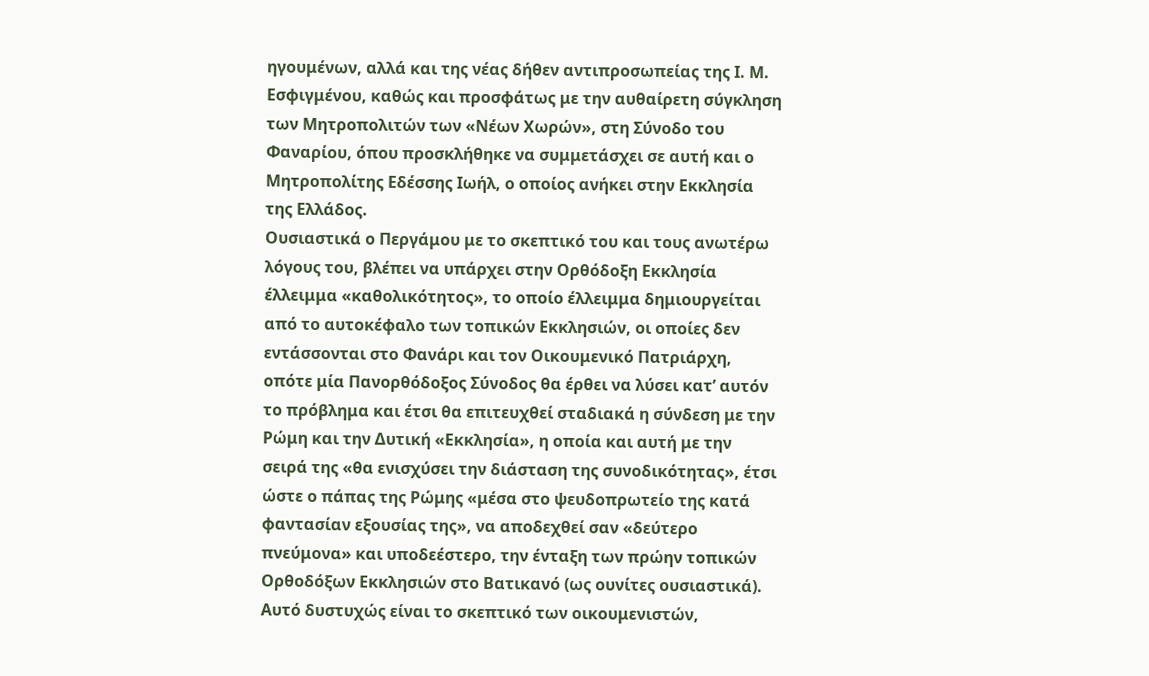ηγουμένων, αλλά και της νέας δήθεν αντιπροσωπείας της Ι. Μ. Εσφιγμένου, καθώς και προσφάτως με την αυθαίρετη σύγκληση των Μητροπολιτών των «Νέων Χωρών», στη Σύνοδο του Φαναρίου, όπου προσκλήθηκε να συμμετάσχει σε αυτή και ο Μητροπολίτης Εδέσσης Ιωήλ, ο οποίος ανήκει στην Εκκλησία της Ελλάδος.
Ουσιαστικά ο Περγάμου με το σκεπτικό του και τους ανωτέρω λόγους του, βλέπει να υπάρχει στην Ορθόδοξη Εκκλησία έλλειμμα «καθολικότητος», το οποίο έλλειμμα δημιουργείται από το αυτοκέφαλο των τοπικών Εκκλησιών, οι οποίες δεν εντάσσονται στο Φανάρι και τον Οικουμενικό Πατριάρχη, οπότε μία Πανορθόδοξος Σύνοδος θα έρθει να λύσει κατ’ αυτόν το πρόβλημα και έτσι θα επιτευχθεί σταδιακά η σύνδεση με την Ρώμη και την Δυτική «Εκκλησία», η οποία και αυτή με την σειρά της «θα ενισχύσει την διάσταση της συνοδικότητας», έτσι ώστε ο πάπας της Ρώμης «μέσα στο ψευδοπρωτείο της κατά φαντασίαν εξουσίας της», να αποδεχθεί σαν «δεύτερο πνεύμονα» και υποδεέστερο, την ένταξη των πρώην τοπικών Ορθοδόξων Εκκλησιών στο Βατικανό (ως ουνίτες ουσιαστικά). Αυτό δυστυχώς είναι το σκεπτικό των οικουμενιστών,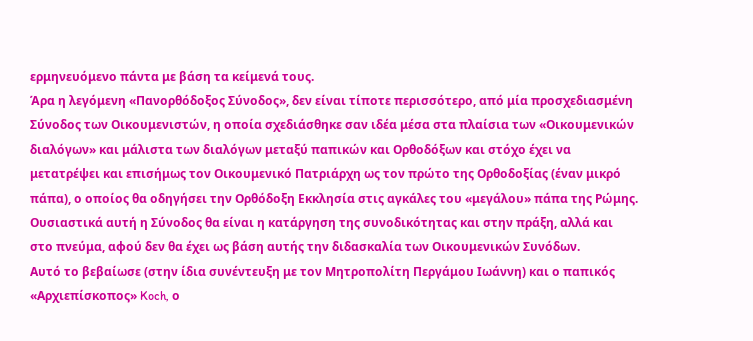ερμηνευόμενο πάντα με βάση τα κείμενά τους.
Άρα η λεγόμενη «Πανορθόδοξος Σύνοδος», δεν είναι τίποτε περισσότερο, από μία προσχεδιασμένη Σύνοδος των Οικουμενιστών, η οποία σχεδιάσθηκε σαν ιδέα μέσα στα πλαίσια των «Οικουμενικών διαλόγων» και μάλιστα των διαλόγων μεταξύ παπικών και Ορθοδόξων και στόχο έχει να μετατρέψει και επισήμως τον Οικουμενικό Πατριάρχη ως τον πρώτο της Ορθοδοξίας (έναν μικρό πάπα), ο οποίος θα οδηγήσει την Ορθόδοξη Εκκλησία στις αγκάλες του «μεγάλου» πάπα της Ρώμης. Ουσιαστικά αυτή η Σύνοδος θα είναι η κατάργηση της συνοδικότητας και στην πράξη, αλλά και στο πνεύμα, αφού δεν θα έχει ως βάση αυτής την διδασκαλία των Οικουμενικών Συνόδων.
Αυτό το βεβαίωσε (στην ίδια συνέντευξη με τον Μητροπολίτη Περγάμου Ιωάννη) και ο παπικός «Αρχιεπίσκοπος» Koch, ο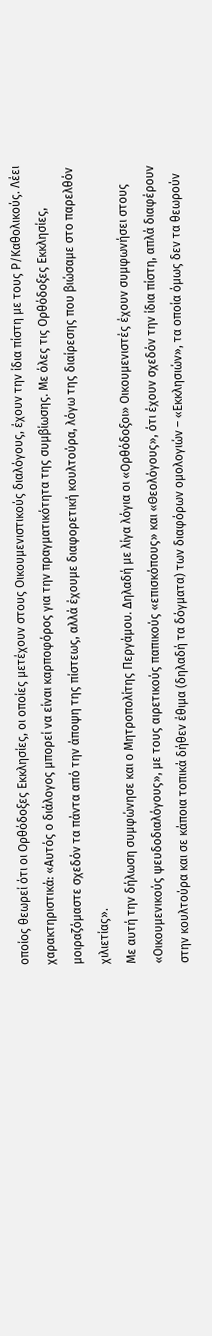οποίος θεωρεί ότι οι Ορθόδοξες Εκκλησίες, οι οποίες μετέχουν στους Οικουμενιστικούς διαλόγους, έχουν την ίδια πίστη με τους Ρ/Καθολικούς. Λέει χαρακτηριστικά: «Αυτός ο διάλογος μπορεί να είναι καρποφόρος για την πραγματικότητα της συμβίωσης. Με όλες τις Ορθόδοξες Εκκλησίες, μοιραζόμαστε σχεδόν τα πάντα από την άποψη της πίστεως, αλλά έχουμε διαφορετική κουλτούρα, λόγω της διαίρεσης που βιώσαμε στο παρελθόν χιλιετίας».
Με αυτή την δήλωση συμφώνησε και ο Μητροπολίτης Περγάμου. Δηλαδή με λίγα λόγια οι «Ορθόδοξοι» Οικουμενιστές έχουν συμφωνήσει στους «Οικουμενικούς ψευδοδιαλόγους», με τους αιρετικούς παπικούς «επισκόπους» και «Θεολόγους», ότι έχουν σχεδόν την ίδια πίστη, απλά διαφέρουν στην κουλτούρα και σε κάποια τοπικά δήθεν έθιμα (δηλαδή τα δόγματα) των διαφόρων ομολογιών – «Εκκλησιών», τα οποία όμως δεν τα θεωρούν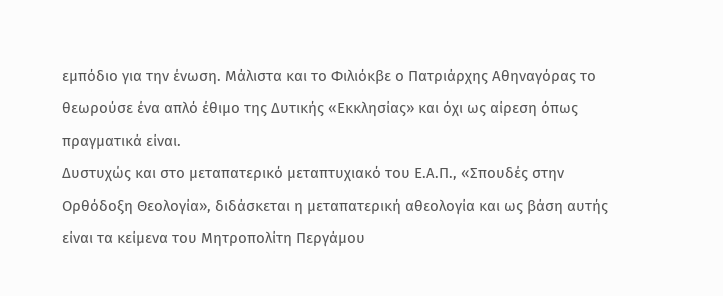εμπόδιο για την ένωση. Μάλιστα και το Φιλιόκβε ο Πατριάρχης Αθηναγόρας το θεωρούσε ένα απλό έθιμο της Δυτικής «Εκκλησίας» και όχι ως αίρεση όπως πραγματικά είναι.
Δυστυχώς και στο μεταπατερικό μεταπτυχιακό του Ε.Α.Π., «Σπουδές στην Ορθόδοξη Θεολογία», διδάσκεται η μεταπατερική αθεολογία και ως βάση αυτής είναι τα κείμενα του Μητροπολίτη Περγάμου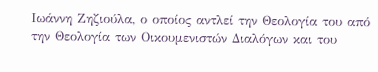Ιωάννη Ζηζιούλα, ο οποίος αντλεί την Θεολογία του από την Θεολογία των Οικουμενιστών Διαλόγων και του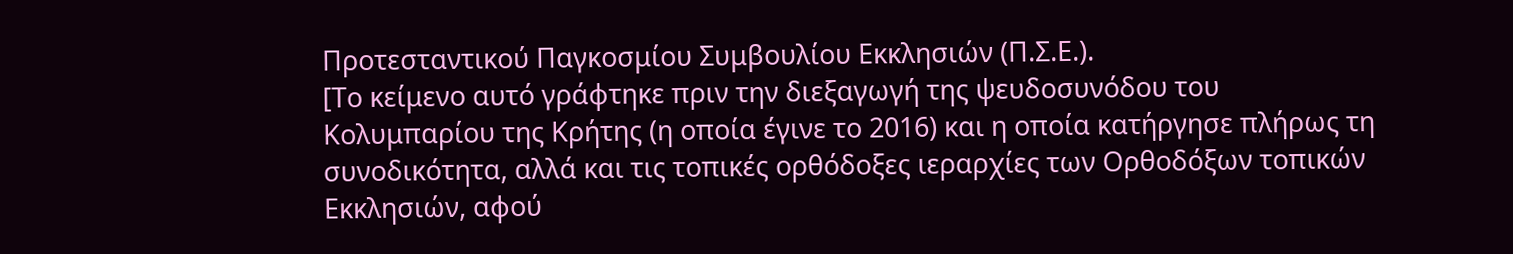Προτεσταντικού Παγκοσμίου Συμβουλίου Εκκλησιών (Π.Σ.Ε.).
[Το κείμενο αυτό γράφτηκε πριν την διεξαγωγή της ψευδοσυνόδου του Κολυμπαρίου της Κρήτης (η οποία έγινε το 2016) και η οποία κατήργησε πλήρως τη συνοδικότητα, αλλά και τις τοπικές ορθόδοξες ιεραρχίες των Ορθοδόξων τοπικών Εκκλησιών, αφού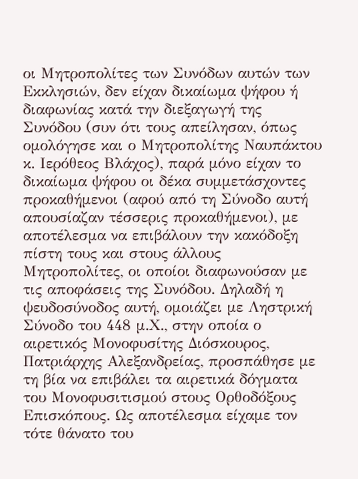οι Μητροπολίτες των Συνόδων αυτών των Εκκλησιών, δεν είχαν δικαίωμα ψήφου ή διαφωνίας κατά την διεξαγωγή της Συνόδου (συν ότι τους απείλησαν, όπως ομολόγησε και ο Μητροπολίτης Ναυπάκτου κ. Ιερόθεος Βλάχος), παρά μόνο είχαν το δικαίωμα ψήφου οι δέκα συμμετάσχοντες προκαθήμενοι (αφού από τη Σύνοδο αυτή απουσίαζαν τέσσερις προκαθήμενοι), με αποτέλεσμα να επιβάλουν την κακόδοξη πίστη τους και στους άλλους Μητροπολίτες, οι οποίοι διαφωνούσαν με τις αποφάσεις της Συνόδου. Δηλαδή η ψευδοσύνοδος αυτή, ομοιάζει με Ληστρική Σύνοδο του 448 μ.Χ., στην οποία ο αιρετικός Μονοφυσίτης Διόσκουρος, Πατριάρχης Αλεξανδρείας, προσπάθησε με τη βία να επιβάλει τα αιρετικά δόγματα του Μονοφυσιτισμού στους Ορθοδόξους Επισκόπους. Ως αποτέλεσμα είχαμε τον τότε θάνατο του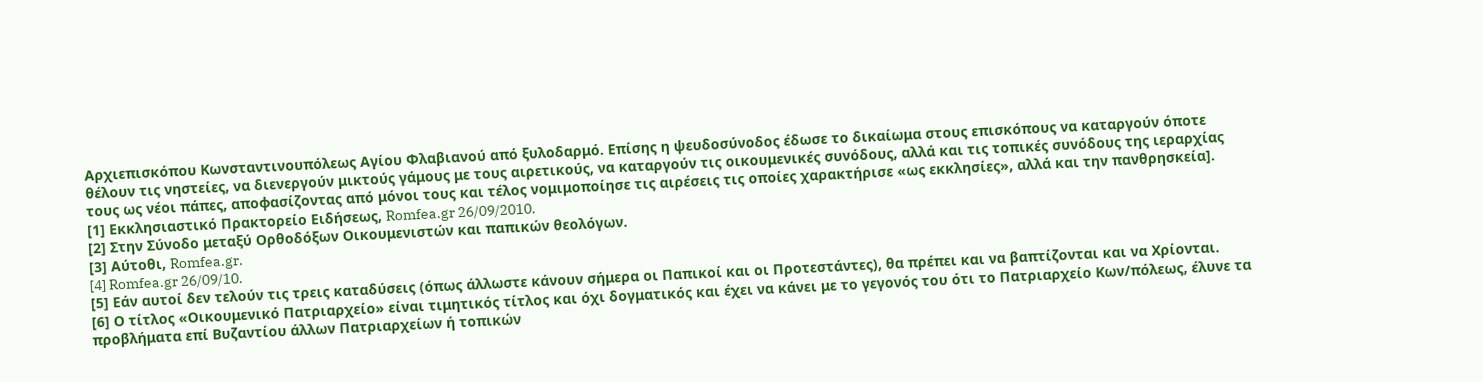Αρχιεπισκόπου Κωνσταντινουπόλεως Αγίου Φλαβιανού από ξυλοδαρμό. Επίσης η ψευδοσύνοδος έδωσε το δικαίωμα στους επισκόπους να καταργούν όποτε θέλουν τις νηστείες, να διενεργούν μικτούς γάμους με τους αιρετικούς, να καταργούν τις οικουμενικές συνόδους, αλλά και τις τοπικές συνόδους της ιεραρχίας τους ως νέοι πάπες, αποφασίζοντας από μόνοι τους και τέλος νομιμοποίησε τις αιρέσεις τις οποίες χαρακτήρισε «ως εκκλησίες», αλλά και την πανθρησκεία].
[1] Εκκλησιαστικό Πρακτορείο Ειδήσεως, Romfea.gr 26/09/2010.
[2] Στην Σύνοδο μεταξύ Ορθοδόξων Οικουμενιστών και παπικών θεολόγων.
[3] Αύτοθι, Romfea.gr.
[4] Romfea.gr 26/09/10.
[5] Εάν αυτοί δεν τελούν τις τρεις καταδύσεις (όπως άλλωστε κάνουν σήμερα οι Παπικοί και οι Προτεστάντες), θα πρέπει και να βαπτίζονται και να Χρίονται.
[6] Ο τίτλος «Οικουμενικό Πατριαρχείο» είναι τιμητικός τίτλος και όχι δογματικός και έχει να κάνει με το γεγονός του ότι το Πατριαρχείο Κων/πόλεως, έλυνε τα προβλήματα επί Βυζαντίου άλλων Πατριαρχείων ή τοπικών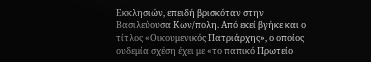Εκκλησιών, επειδή βρισκόταν στην Βασιλεύουσα Κων/πολη. Από εκεί βγήκε και ο τίτλος «Οικουμενικός Πατριάρχης», ο οποίος ουδεμία σχέση έχει με «το παπικό Πρωτείο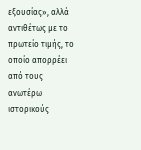εξουσίας», αλλά αντιθέτως με το πρωτείο τιμής, το οποίο απορρέει από τους ανωτέρω ιστορικούς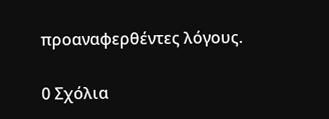προαναφερθέντες λόγους.

0 Σχόλια